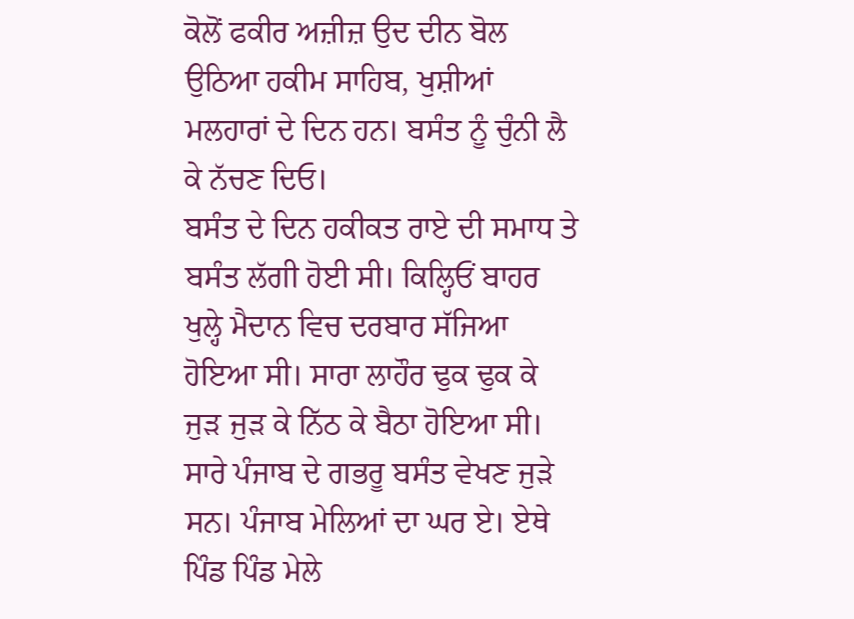ਕੋਲੋਂ ਫਕੀਰ ਅਜ਼ੀਜ਼ ਉਦ ਦੀਨ ਬੋਲ ਉਠਿਆ ਹਕੀਮ ਸਾਹਿਬ, ਖੁਸ਼ੀਆਂ ਮਲਹਾਰਾਂ ਦੇ ਦਿਨ ਹਨ। ਬਸੰਤ ਨੂੰ ਚੁੰਨੀ ਲੈ ਕੇ ਨੱਚਣ ਦਿਓ।
ਬਸੰਤ ਦੇ ਦਿਨ ਹਕੀਕਤ ਰਾਏ ਦੀ ਸਮਾਧ ਤੇ ਬਸੰਤ ਲੱਗੀ ਹੋਈ ਸੀ। ਕਿਲ੍ਹਿਓਂ ਬਾਹਰ ਖੁਲ੍ਹੇ ਮੈਦਾਨ ਵਿਚ ਦਰਬਾਰ ਸੱਜਿਆ ਹੋਇਆ ਸੀ। ਸਾਰਾ ਲਾਹੌਰ ਢੁਕ ਢੁਕ ਕੇ ਜੁੜ ਜੁੜ ਕੇ ਨਿੱਠ ਕੇ ਬੈਠਾ ਹੋਇਆ ਸੀ। ਸਾਰੇ ਪੰਜਾਬ ਦੇ ਗਭਰੂ ਬਸੰਤ ਵੇਖਣ ਜੁੜੇ ਸਨ। ਪੰਜਾਬ ਮੇਲਿਆਂ ਦਾ ਘਰ ਏ। ਏਥੇ ਪਿੰਡ ਪਿੰਡ ਮੇਲੇ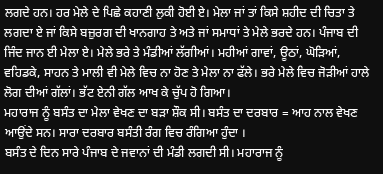ਲਗਦੇ ਹਨ। ਹਰ ਮੇਲੇ ਦੇ ਪਿਛੇ ਕਹਾਣੀ ਲੁਕੀ ਹੋਈ ਏ। ਮੇਲਾ ਜਾਂ ਤਾਂ ਕਿਸੇ ਸ਼ਹੀਦ ਦੀ ਚਿਤਾ ਤੇ ਲਗਦਾ ਏ ਜਾਂ ਕਿਸੇ ਬਜ਼ੁਰਗ ਦੀ ਖਾਨਗਾਹ ਤੇ ਅਤੇ ਜਾਂ ਸਮਾਧਾਂ ਤੇ ਮੇਲੇ ਭਰਦੇ ਹਨ। ਪੰਜਾਬ ਦੀ ਜਿੰਦ ਜਾਨ ਈ ਮੇਲਾ ਏ। ਮੇਲੇ ਭਰੇ ਤੇ ਮੰਡੀਆਂ ਲੱਗੀਆਂ। ਮਹੀਆਂ ਗਾਵਾਂ, ਊਠਾਂ, ਘੋੜਿਆਂ, ਵਹਿਡਕੇ, ਸਾਹਨ ਤੇ ਮਾਲੀ ਵੀ ਮੇਲੇ ਵਿਚ ਨਾ ਹੋਣ ਤੇ ਮੇਲਾ ਨਾ ਫੱਲੇ। ਭਰੇ ਮੇਲੇ ਵਿਚ ਜੋੜੀਆਂ ਹਾਲੇ ਲੋਗ ਦੀਆਂ ਗੱਲਾਂ। ਭੱਟ ਏਨੀ ਗੱਲ ਆਖ ਕੇ ਚੁੱਪ ਹੋ ਗਿਆ।
ਮਹਾਰਾਜ ਨੂੰ ਬਸੰਤ ਦਾ ਮੇਲਾ ਵੇਖਣ ਦਾ ਬੜਾ ਸ਼ੌਕ ਸੀ। ਬਸੰਤ ਦਾ ਦਰਬਾਰ = ਆਹ ਨਾਲ ਵੇਖਣ ਆਉਂਦੇ ਸਨ। ਸਾਰਾ ਦਰਬਾਰ ਬਸੰਤੀ ਰੰਗ ਵਿਚ ਰੰਗਿਆ ਹੁੰਦਾ ।
ਬਸੰਤ ਦੇ ਦਿਨ ਸਾਰੇ ਪੰਜਾਬ ਦੇ ਜਵਾਨਾਂ ਦੀ ਮੰਡੀ ਲਗਦੀ ਸੀ। ਮਹਾਰਾਜ ਨੂੰ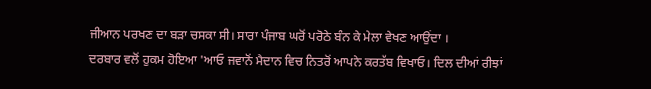ਜੀਆਨ ਪਰਖਣ ਦਾ ਬੜਾ ਚਸਕਾ ਸੀ। ਸਾਰਾ ਪੰਜਾਬ ਘਰੋਂ ਪਰੋਠੇ ਬੰਨ ਕੇ ਮੇਲਾ ਵੇਖਣ ਆਉਂਦਾ ।
ਦਰਬਾਰ ਵਲੋਂ ਹੁਕਮ ਹੋਇਆ 'ਆਓ ਜਵਾਨੋਂ ਮੈਦਾਨ ਵਿਚ ਨਿਤਰੋਂ ਆਪਨੇ ਕਰਤੱਬ ਵਿਖਾਓ। ਦਿਲ ਦੀਆਂ ਰੀਝਾਂ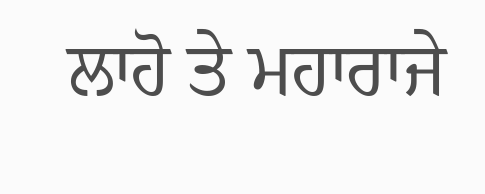ਲਾਹੋ ਤੇ ਮਹਾਰਾਜੇ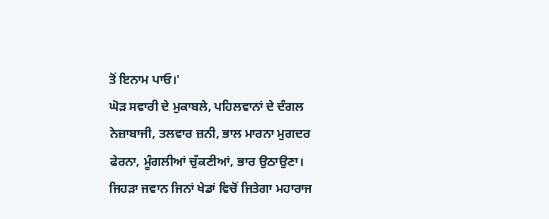ਤੋਂ ਇਨਾਮ ਪਾਓ।'
ਘੋੜ ਸਵਾਰੀ ਦੇ ਮੁਕਾਬਲੇ, ਪਹਿਲਵਾਨਾਂ ਦੇ ਦੰਗਲ ਨੇਜ਼ਾਬਾਜੀ, ਤਲਵਾਰ ਜ਼ਨੀ, ਭਾਲ ਮਾਰਨਾ ਮੁਗਦਰ ਫੇਰਨਾ, ਮੂੰਗਲੀਆਂ ਚੁੱਕਣੀਆਂ, ਭਾਰ ਉਠਾਉਣਾ। ਜਿਹੜਾ ਜਵਾਨ ਜਿਨਾਂ ਖੇਡਾਂ ਵਿਚੋਂ ਜਿਤੇਗਾ ਮਹਾਰਾਜ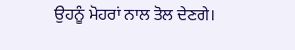ਉਹਨੂੰ ਮੋਹਰਾਂ ਨਾਲ ਤੋਲ ਦੇਣਗੇ।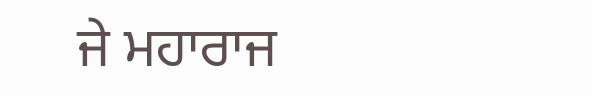ਜੇ ਮਹਾਰਾਜ